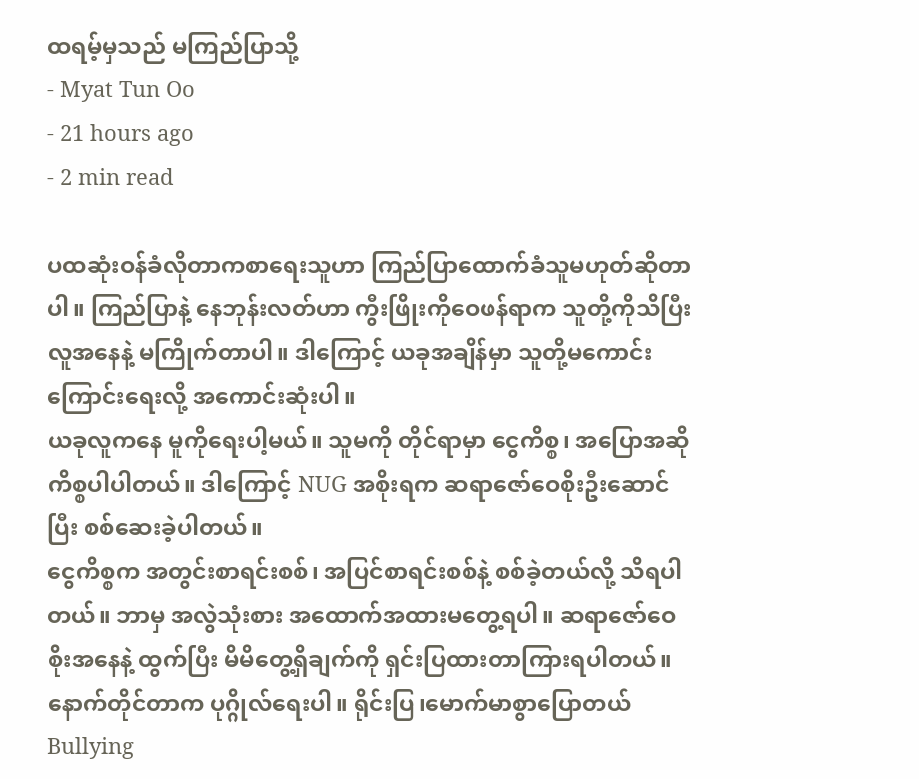ထရမ့်မှသည် မကြည်ပြာသို့
- Myat Tun Oo
- 21 hours ago
- 2 min read

ပထဆုံးဝန်ခံလိုတာကစာရေးသူဟာ ကြည်ပြာထောက်ခံသူမဟုတ်ဆိုတာပါ။ ကြည်ပြာနဲ့ နေဘုန်းလတ်ဟာ ကွီးဖြိုးကိုဝေဖန်ရာက သူတို့ကိုသိပြီး လူအနေနဲ့ မကြိုက်တာပါ။ ဒါကြောင့် ယခုအချိန်မှာ သူတို့မကောင်းကြောင်းရေးလို့ အကောင်းဆုံးပါ။
ယခုလူကနေ မူကိုရေးပါ့မယ်။ သူမကို တိုင်ရာမှာ ငွေကိစ္စ၊ အပြောအဆိုကိစ္စပါပါတယ်။ ဒါကြောင့် NUG အစိုးရက ဆရာဇော်ဝေစိုးဦးဆောင်ပြီး စစ်ဆေးခဲ့ပါတယ်။
ငွေကိစ္စက အတွင်းစာရင်းစစ်၊ အပြင်စာရင်းစစ်နဲ့ စစ်ခဲ့တယ်လို့ သိရပါတယ်။ ဘာမှ အလွဲသုံးစား အထောက်အထားမတွေ့ရပါ။ ဆရာဇော်ဝေစိုးအနေနဲ့ ထွက်ပြီး မိမိတွေ့ရှိချက်ကို ရှင်းပြထားတာကြားရပါတယ်။
နောက်တိုင်တာက ပုဂ္ဂိုလ်ရေးပါ။ ရိုင်းပြ၊မောက်မာစွာပြောတယ် Bullying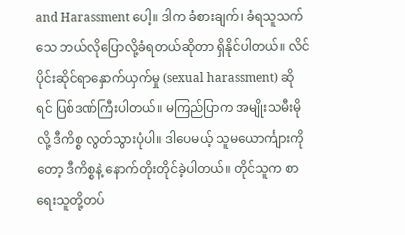and Harassment ပေါ့။ ဒါက ခံစားချက်၊ ခံရသူသက်သေ ဘယ်လိုပြောလို့ခံရတယ်ဆိုတာ ရှိနိုင်ပါတယ်။ လိင်ပိုင်းဆိုင်ရာနှောက်ယှက်မှု (sexual harassment) ဆိုရင် ပြစ်ဒဏ်ကြီးပါတယ်။ မကြည်ပြာက အမျိုးသမီးမိုလို့ ဒီကိစ္စ လွတ်သွားပုံပါ။ ဒါပေမယ့် သူမယောင်္ကျားကိုတော့ ဒီကိစ္စနဲ့ နောက်တိုးတိုင်ခဲ့ပါတယ်။ တိုင်သူက စာရေးသူတို့တပ်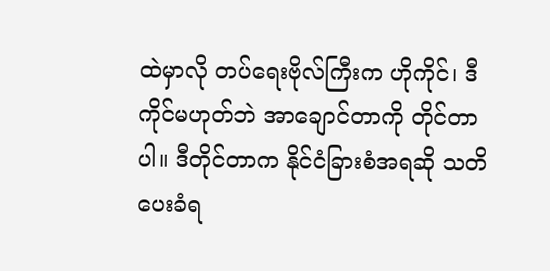ထဲမှာလို တပ်ရေးဗိုလ်ကြီးက ဟိုကိုင်၊ ဒီကိုင်မဟုတ်ဘဲ အာချောင်တာကို တိုင်တာပါ။ ဒီတိုင်တာက နိုင်ငံခြားစံအရဆို သတိပေးခံရ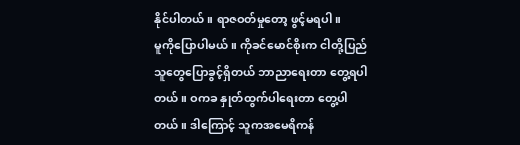နိုင်ပါတယ်။ ရာဇဝတ်မှုတော့ ဖွင့်မရပါ။
မူကိုပြောပါမယ်။ ကိုခင်မောင်စိုးက ငါတို့ပြည်သူတွေပြောခွင့်ရှိတယ် ဘာညာရေးတာ တွေ့ရပါတယ်။ ဝကခ နှုတ်ထွက်ပါရေးတာ တွေ့ပါတယ်။ ဒါကြောင့် သူကအမေရိကန်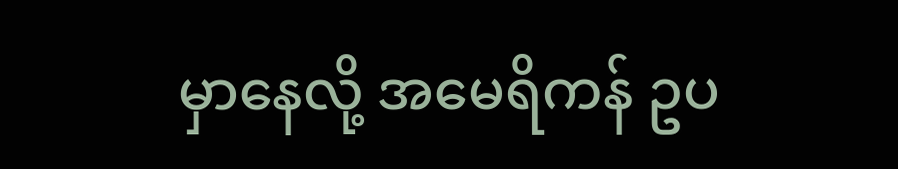မှာနေလို့ အမေရိကန် ဥပ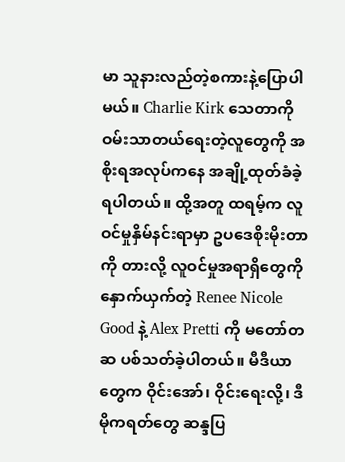မာ သူနားလည်တဲ့စကားနဲ့ပြောပါမယ်။ Charlie Kirk သေတာကို ဝမ်းသာတယ်ရေးတဲ့လူတွေကို အစိုးရအလုပ်ကနေ အချို့ထုတ်ခံခဲ့ရပါတယ်။ ထို့အတူ ထရမ့်က လူဝင်မှုနှိမ်နင်းရာမှာ ဥပဒေစိုးမိုးတာကို တားလို့ လူဝင်မှုအရာရှိတွေကို နှောက်ယှက်တဲ့ Renee Nicole Good နဲ့ Alex Pretti ကို မတော်တဆ ပစ်သတ်ခဲ့ပါတယ်။ မီဒီယာတွေက ဝိုင်းအော်၊ ဝိုင်းရေးလို့၊ ဒီမိုကရတ်တွေ ဆန္ဒပြ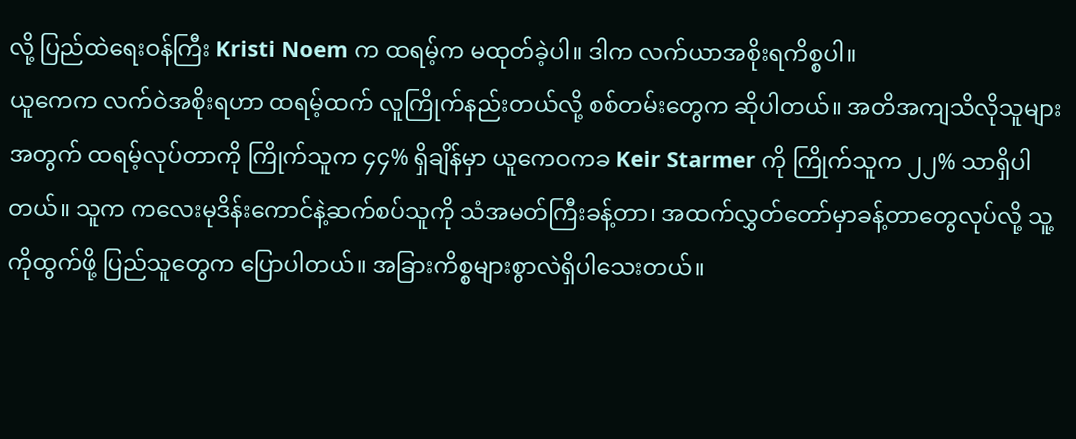လို့ ပြည်ထဲရေးဝန်ကြီး Kristi Noem က ထရမ့်က မထုတ်ခဲ့ပါ။ ဒါက လက်ယာအစိုးရကိစ္စပါ။
ယူကေက လက်ဝဲအစိုးရဟာ ထရမ့်ထက် လူကြိုက်နည်းတယ်လို့ စစ်တမ်းတွေက ဆိုပါတယ်။ အတိအကျသိလိုသူများအတွက် ထရမ့်လုပ်တာကို ကြိုက်သူက ၄၄% ရှိချိန်မှာ ယူကေဝကခ Keir Starmer ကို ကြိုက်သူက ၂၂% သာရှိပါတယ်။ သူက ကလေးမုဒိန်းကောင်နဲ့ဆက်စပ်သူကို သံအမတ်ကြီးခန့်တာ၊ အထက်လွှတ်တော်မှာခန့်တာတွေလုပ်လို့ သူ့ကိုထွက်ဖို့ ပြည်သူတွေက ပြောပါတယ်။ အခြားကိစ္စများစွာလဲရှိပါသေးတယ်။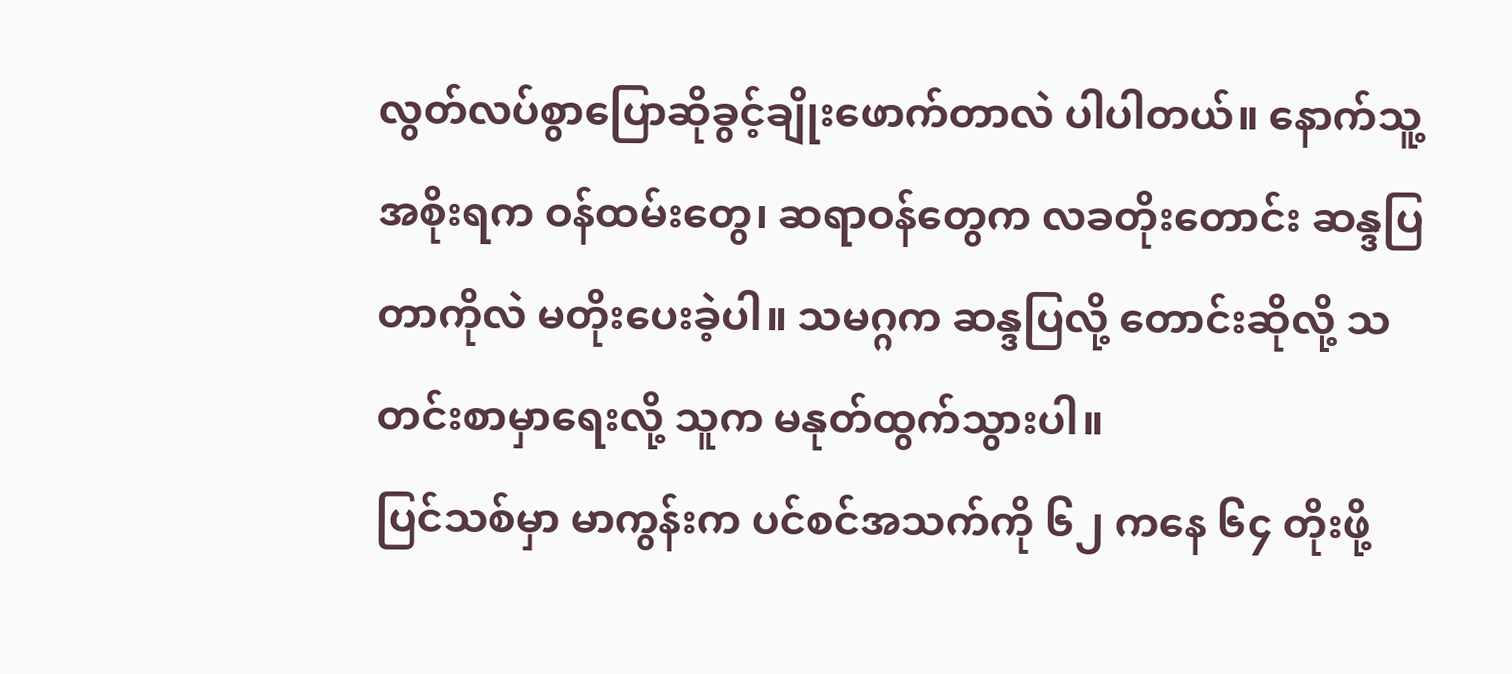လွတ်လပ်စွာပြောဆိုခွင့်ချိုးဖောက်တာလဲ ပါပါတယ်။ နောက်သူ့အစိုးရက ဝန်ထမ်းတွေ၊ ဆရာဝန်တွေက လခတိုးတောင်း ဆန္ဒပြတာကိုလဲ မတိုးပေးခဲ့ပါ။ သမဂ္ဂက ဆန္ဒပြလို့ တောင်းဆိုလို့ သတင်းစာမှာရေးလို့ သူက မနုတ်ထွက်သွားပါ။
ပြင်သစ်မှာ မာကွန်းက ပင်စင်အသက်ကို ၆၂ ကနေ ၆၄ တိုးဖို့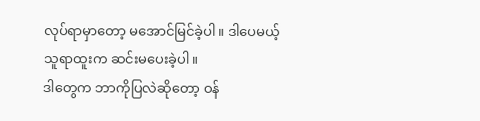လုပ်ရာမှာတော့ မအောင်မြင်ခဲ့ပါ။ ဒါပေမယ့် သူရာထူးက ဆင်းမပေးခဲ့ပါ။
ဒါတွေက ဘာကိုပြလဲဆိုတော့ ဝန်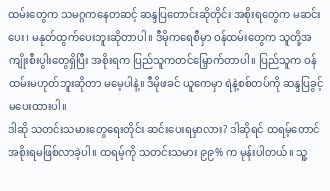ထမ်းတွေက သမဂ္ဂကနေတဆင့် ဆန္ဒပြတောင်းဆိုတိုင်း အစိုးရတွေက မဆင်းပေး၊ မနုတ်ထွက်ပေးဘူးဆိုတာပါ။ ဒီမိုကရေစီမှာ ဝန်ထမ်းတွေက သူတို့အကျိုးစီးပွါးတွေရှိပြီး အစိုးရက ပြည်သူကတင်မြှောက်တာပါ။ ပြည်သူက ဝန်ထမ်းမဟုတ်ဘူးဆိုတာ မမေ့ပါနဲ့။ ဒီမိုဖခင် ယူကေမှာ ရဲနဲ့စစ်တပ်ကို ဆန္ဒပြခွင့်မပေးထားပါ။
ဒါဆို သတင်းသမားတွေရေးတိုင်း ဆင်းပေးရမှာလား? ဒါဆိုရင် ထရမ့်တောင် အစိုးရမဖြစ်လာခဲ့ပါ။ ထရမ့်ကို သတင်းသမား ၉၉% က မုန်းပါတယ်။ သူ့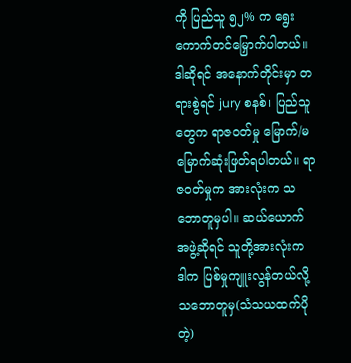ကို ပြည်သူ ၅၂% က ရွေးကောက်တင်မြှောက်ပါတယ်။
ဒါဆိုရင် အနောက်တိုင်းမှာ တရားစွဲရင် jury စနစ်၊ ပြည်သူတွေက ရာဇဝတ်မှု မြောက်/မမြောက်ဆုံးဖြတ်ရပါတယ်။ ရာဇဝတ်မှုက အားလုံးက သဘောတူမှပါ။ ဆယ်ယောက်အဖွဲ့ဆိုရင် သူတို့အားလုံးက ဒါက ပြစ်မှုကျူးလွန်တယ်လို့ သဘောတူမှ(သံသယထက်ပိုတဲ့)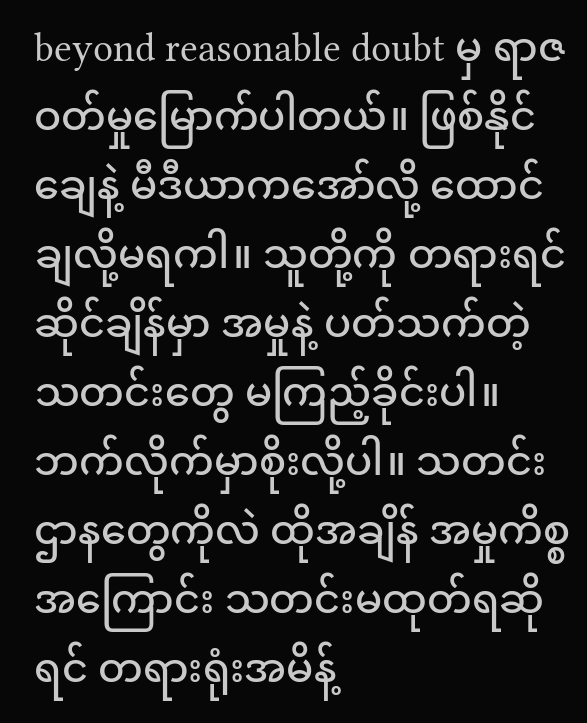beyond reasonable doubt မှ ရာဇဝတ်မှုမြောက်ပါတယ်။ ဖြစ်နိုင်ချေနဲ့ မီဒီယာကအော်လို့ ထောင်ချလို့မရကါ။ သူတို့ကို တရားရင်ဆိုင်ချိန်မှာ အမှုနဲ့ ပတ်သက်တဲ့ သတင်းတွေ မကြည့်ခိုင်းပါ။ ဘက်လိုက်မှာစိုးလို့ပါ။ သတင်းဌာနတွေကိုလဲ ထိုအချိန် အမှုကိစ္စအကြောင်း သတင်းမထုတ်ရဆိုရင် တရားရုံးအမိန့်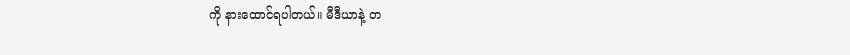ကို နားထောင်ရပါတယ်။ မီဒီယာနဲ့ တ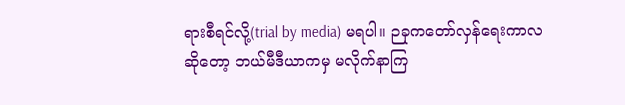ရားစီရင်လို့(trial by media) မရပါ။ ဉခုကတော်လှန်ရေးကာလဆိုတော့ ဘယ်မီဒီယာကမှ မလိုက်နာကြ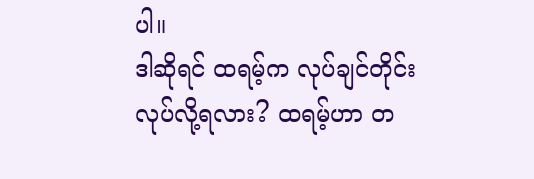ပါ။
ဒါဆိုရင် ထရမ့်က လုပ်ချင်တိုင်းလုပ်လို့ရလား? ထရမ့်ဟာ တ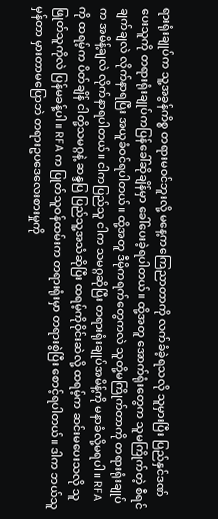ရားရုံးချုပ်က သူ့အခွန်ကိစ္စ တရားမဝင်ဘူးလို့ မနေ့ကကြေညာတာကို လက်ခံခဲ့ရသလို သူမှားပြီး ပြည်နှင်ဒဏ်ပေးသူကို တရားရုံးချုပ်ကပြန်ခေါ်ဆိုချိန်မှာ ခေါ်ပေးခဲ့ရပါတယ်။ ထို့အတူ အောက်ရုံးတွေက သူမကြိုက်တဲ့ စီရင်ချက်ချလဲ လိုက်နာရပြီး အယူခံဝင်ရပါတယ်။ ထို့အတူ ဒီမိုကရက်တွေကလဲ သူတို့မကြိုက်တာကို တရားရုံးချုပ်က အမိန့်ချလဲ လိုက်နာရပါတယ်။ ငါကပြည်သူ ငါက သမဂ္ဂဆိုပြီး တရားရုံးချုပ်အမိန့်ကို မနာခံလို့မရပါ။ RFA ကို ထရမ့်က ပိတ်ချိန် ငါတို့သမဂ္ဂနဲ့ ဆန္ဒပြ ပြည်သူ့အသံဆိုပြီး ထရမ့်ကိုဝိုင်းဆဲလို့ ထရမ့်က ဆင်းမပေးသလို သူဖြုတ်သူကိုလဲ ပြန်မခန့်ပါ။ RFA က ပြုတ်သူဝန်ထမ်းက တရားရုံးမှာ တရားစွဲပြီး စောင့်ရပါတယ်။ ဒါက ဘယ်သူမှန်တာ မှားတာမပြောဘဲ တရားဥပဒေလေးစားမှုကို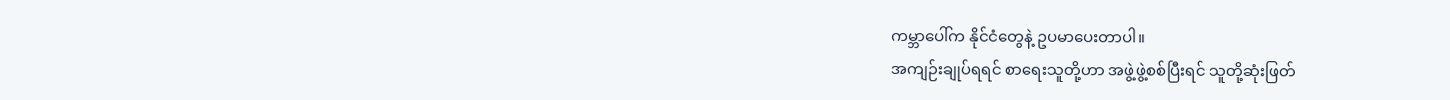ကမ္ဘာပေါ်က နိုင်ငံတွေနဲ့ ဥပမာပေးတာပါ။
အကျဉ်းချုပ်ရရင် စာရေးသူတို့ဟာ အဖွဲ့ဖွဲ့စစ်ပြီးရင် သူတို့ဆုံးဖြတ်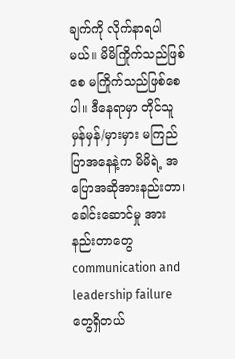ချက်ကို လိုက်နာရပါမယ်။ မိမိကြိုက်သည်ဖြစ်စေ မကြိုက်သည်ဖြစ်စေပါ။ ဒီနေရာမှာ တိုင်သူမှန်မှန်/မှားမှား မကြည်ပြာအနေနဲ့က မိမိရဲ့ အပြောအဆိုအားနည်းတာ၊ ခေါင်းဆောင်မှု အားနည်းတာတွေ communication and leadership failure တွေရှိတယ်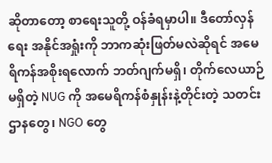ဆိုတာတော့ စာရေးသူတို့ ဝန်ခံရမှာပါ။ ဒီတော်လှန်ရေး အနိုင်အရှုံးကို ဘာကဆုံးဖြတ်မလဲဆိုရင် အမေရိကန်အစိုးရလောက် ဘတ်ဂျက်မရှိ၊ တိုက်လေယာဉ်မရှိတဲ့ NUG ကို အမေရိကန်စံနှုန်းနဲ့တိုင်းတဲ့ သတင်းဌာနတွေ၊ NGO တွေ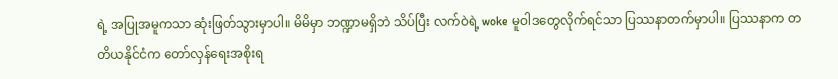ရဲ့ အပြုအမူကသာ ဆုံးဖြတ်သွားမှာပါ။ မိမိမှာ ဘဏ္ဍာမရှိဘဲ သိပ်ပြီး လက်ဝဲရဲ့ woke မူဝါဒတွေလိုက်ရင်သာ ပြဿနာတက်မှာပါ။ ပြဿနာက တတိယနိုင်ငံက တော်လှန်ရေးအစိုးရ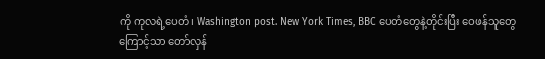ကို ကုလရဲ့ပေတံ၊ Washington post. New York Times, BBC ပေတံတွေနဲ့တိုင်းပြီး ဝေဖန်သူတွေကြောင့်သာ တော်လှန်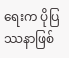ရေးက ပိုပြဿနာဖြစ်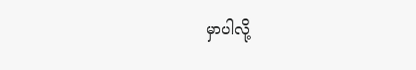မှာပါလို့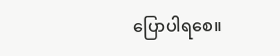ပြောပါရစေ။